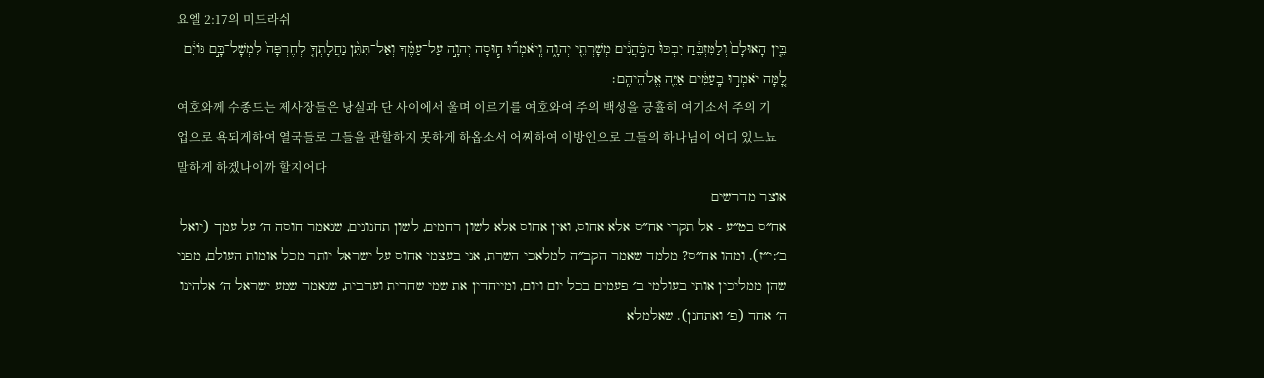요엘 2:17의 미드라쉬
בֵּ֤ין הָאוּלָם֙ וְלַמִּזְבֵּ֔חַ יִבְכּוּ֙ הַכֹּ֣הֲנִ֔ים מְשָׁרְתֵ֖י יְהוָ֑ה וְֽיֹאמְר֞וּ ח֧וּסָה יְהוָ֣ה עַל־עַמֶּ֗ךָ וְאַל־תִּתֵּ֨ן נַחֲלָתְךָ֤ לְחֶרְפָּה֙ לִמְשָׁל־בָּ֣ם גּוֹיִ֔ם לָ֚מָּה יֹאמְר֣וּ בָֽעַמִּ֔ים אַיֵּ֖ה אֱלֹהֵיהֶֽם׃
여호와께 수종드는 제사장들은 낭실과 단 사이에서 울며 이르기를 여호와여 주의 백성을 긍휼히 여기소서 주의 기업으로 욕되게하여 열국들로 그들을 관할하지 못하게 하옵소서 어찌하여 이방인으로 그들의 하나님이 어디 있느뇨 말하게 하겠나이까 할지어다
אוצר מדרשים
אח״ס בט״ע - אל תקרי אח״ס אלא אחוס, ואין אחוס אלא לשון רחמים, לשון תחנונים, שנאמר חוסה ה׳ על עמך (יואל ב׳:י״ז). ומהו אח״ס? מלמד שאמר הקב״ה למלאכי השרת, אני בעצמי אחוס על ישראל יותר מכל אומות העולם, מפני שהן ממליכין אותי בעולמי ב׳ פעמים בכל יום ויום, ומייחדין את שמי שחרית וערבית, שנאמר שמע ישראל ה׳ אלהינו ה׳ אחד (פ׳ ואתחנן). שאלמלא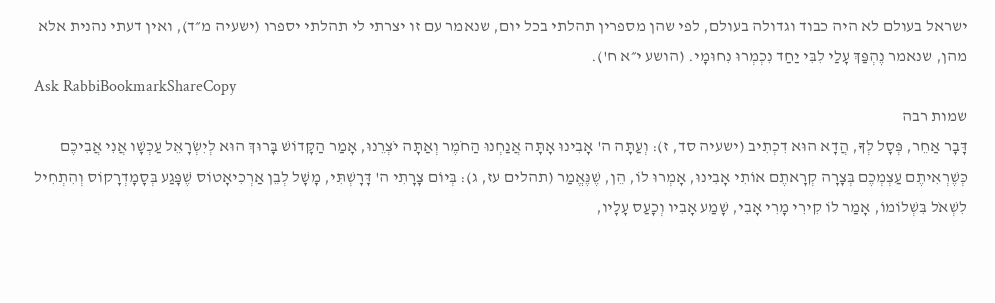ישראל בעולם לא היה כבוד וגדולה בעולם, לפי שהן מספרין תהלתי בכל יום, שנאמר עם זו יצרתי לי תהלתי יספרו (ישעיה מ״ד), ואין דעתי נהנית אלא מהן, שנאמר נֶהְפַּךְ עָלַי לִבִּי יַחַד נִכְמְרוּ נִחוּמָי. (הושע י״א ח').
Ask RabbiBookmarkShareCopy
שמות רבה
דָּבָר אַחֵר, פְּסָל לְךָ, הֲדָא הוּא דִכְתִיב (ישעיה סד, ז): וְעַתָּה ה' אָבִינוּ אָתָּה אֲנַחְנוּ הַחֹמֶר וְאַתָּה יֹצְרֵנוּ, אָמַר הַקָּדוֹשׁ בָּרוּךְ הוּא לְיִשְׂרָאֵל עַכְשָׁו אֲנִי אֲבִיכֶם כְּשֶׁרְאִיתֶם עַצְמְכֶם בְּצָרָה קְרָאתֶם אוֹתִי אָבִינוּ, אָמְרוּ לוֹ, הֵן, שֶׁנֶּאֱמַר (תהלים עז, ג): בְּיוֹם צָרָתִי ה' דָּרָשְׁתִּי, מָשָׁל לְבֵן אַרְכִיאָטוֹס שֶׁפָּגַע בְּסָמָדְרָקוֹס וְהִתְחִיל לִשְׁאֹל בִּשְׁלוֹמוֹ, אָמַר לוֹ קִירִי מָרִי אָבִי, שָׁמַע אָבִיו וְכָעַס עָלָיו,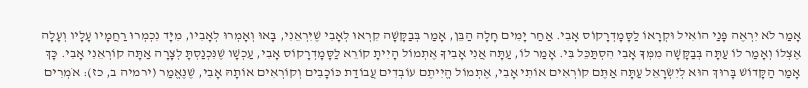אָמַר לֹא יִרְאֶה פָּנַי הוֹאִיל וּקְרָאוֹ לַסָּמָדְרָקוֹס אָבִי. אַחַר יָמִים חָלָה הַבֵּן, אָמַר בְּבַקָּשָׁה קִרְאוּ לְאָבִי שֶׁיִּרְאֵנִי, בָּאוּ וְאָמְרוּ לְאָבִיו, מִיָּד נִכְמְרוּ רַחֲמָיו עָלָיו וְעָלָה אֶצְלוֹ וְאָמַר לוֹ עַתָּה בְּבַקָּשָׁה מִמְּךָ אָבִי הִסְתַּכֵּל בִּי. אָמַר לוֹ, עַתָּה אֲנִי אָבִיךָ אֶתְמוֹל הָיִיתָ קוֹרֵא לַסָּמָדְרָקוֹס אָבִי, עַכְשָׁו שֶׁנִּכְנַסְתָּ לְצָרָה אַתָּה קוֹרְאֵנִי אָבִי. כָּךְ אָמַר הַקָּדוֹשׁ בָּרוּךְ הוּא לְיִשְׂרָאֵל עַתָּה אַתֶּם קוֹרְאִים אוֹתִי אָבִי, אֶתְמוֹל הֱיִיתֶם עוֹבְדִים עֲבוֹדַת כּוֹכָבִים וְקוֹרְאִים אוֹתָהּ אָבִי, שֶׁנֶּאֱמַר (ירמיה ב, כז): אֹמְרִים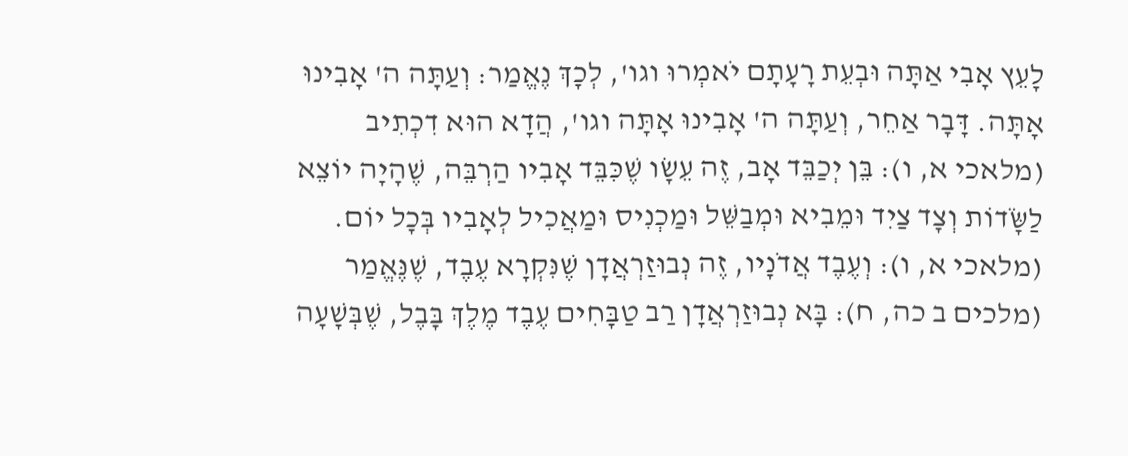לָעֵץ אָבִי אַתָּה וּבְעֵת רָעָתָם יֹאמְרוּ וגו', לְכָךְ נֶאֱמַר: וְעַתָּה ה' אָבִינוּ אָתָּה. דָּבָר אַחֵר, וְעַתָּה ה' אָבִינוּ אָתָּה וגו', הֲדָא הוּא דִכְתִיב (מלאכי א, ו): בֵּן יְכַבֵּד אָב, זֶה עֵשָׂו שֶׁכִּבֵּד אָבִיו הַרְבֵּה, שֶׁהָיָה יוֹצֵא לַשָֹּׂדוֹת וְצָד צַיִד וּמֵבִיא וּמְבַשֵּׁל וּמַכְנִיס וּמַאֲכִיל לְאָבִיו בְּכָל יוֹם. (מלאכי א, ו): וְעֶבֶד אֲדֹנָיו, זֶה נְבוּזַרְאֲדָן שֶׁנִּקְרָא עֶבֶד, שֶׁנֶּאֱמַר (מלכים ב כה, ח): בָּא נְבוּזַרְאֲדָן רַב טַבָּחִים עֶבֶד מֶלֶךְ בָּבֶל, שֶׁבְּשָׁעָה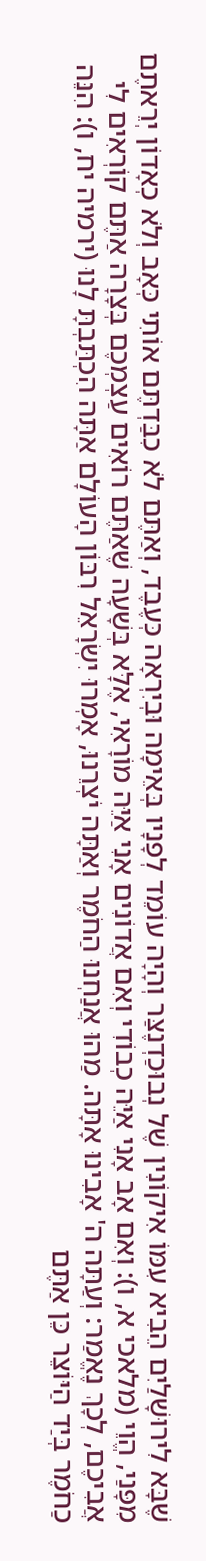שֶׁבָּא לִירוּשָׁלַיִם הֵבִיא עִמּוֹ אִיקוֹנִין שֶׁל נְבוּכַדְנֶצַּר וְהָיָה עוֹמֵד לְפָנָיו בְּאֵימָה וּבְיִרְאָה כְּעֶבֶד, וְאַתֶּם לֹא כִבַּדְתֶּם אוֹתִי כְּאָב וְלֹא כְאָדוֹן יְרֵאתֶם מִפָּנַי, הֱוֵי (מלאכי א, ו): וְאִם אָב אָנִי אַיֵּה כְבוֹדִי וְאִם אֲדוֹנִים אָנִי אַיֵּה מוֹרָאִי, אֶלָּא בְּשָׁעָה שֶׁאַתֶּם רוֹאִים עַצְמְכֶם בְּצָרָה אַתֶּם קוֹרְאִים לִי אֲבִיכֶם, לְכָךְ נֶאֱמַר: וְעַתָּה ה' אָבִינוּ אָתָּה. מַהוּ אֲנַחְנוּ הַחֹמֶר וְאַתָּה יֹצְרֵנוּ, אָמְרוּ יִשְׂרָאֵל רִבּוֹן הָעוֹלָם אַתָּה הִכְתַּבְתָּ לָנוּ (ירמיה יח, ו): הִנֵּה כַחֹמֶר בְּיַד הַיּוֹצֵר כֵּן אַתֶּם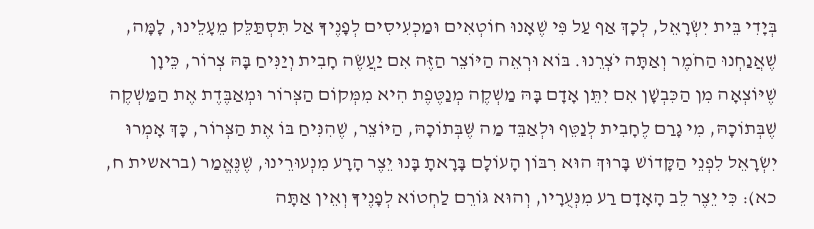בְּיָדִי בֵּית יִשְׂרָאֵל, לְכָךְ אַף עַל פִּי שֶׁאָנוּ חוֹטְאִים וּמַכְעִיסִים לְפָנֶיךָ אַל תִּסְתַּלֵּק מֵעָלֵינוּ, לָמָּה, שֶׁאֲנַחְנוּ הַחֹמֶר וְאַתָּה יֹצְרֵנוּ. בּוֹא וּרְאֵה הַיּוֹצֵר הַזֶּה אִם יַעֲשֶׂה חָבִית וְיַנִּיחַ בָּהּ צְרוֹר, כֵּיוָן שֶׁיּוֹצְאָה מִן הַכִּבְשָׁן אִם יִתֵּן אָדָם בָּהּ מַשְׁקֶה מְנַטֶּפֶת הִיא מִמְּקוֹם הַצְּרוֹר וּמְאַבֶּדֶת אֶת הַמַּשְׁקֶה שֶׁבְּתוֹכָהּ, מִי גָרַם לֶחָבִית לְנַטֵּף וּלְאַבֵּד מַה שֶּׁבְּתוֹכָהּ, הַיּוֹצֵר, שֶׁהִנִּיחַ בּוֹ אֶת הַצְּרוֹר, כָּךְ אָמְרוּ יִשְׂרָאֵל לִפְנֵי הַקָּדוֹשׁ בָּרוּךְ הוּא רִבּוֹן הָעוֹלָם בָּרָאתָ בָּנוּ יֵצֶר הָרָע מִנְעוּרֵינוּ, שֶׁנֶּאֱמַר (בראשית ח, כא): כִּי יֵצֶר לֵב הָאָדָם רַע מִנְּעֻרָיו, וְהוּא גּוֹרֵם לַחְטוֹא לְפָנֶיךָ וְאֵין אַתָּה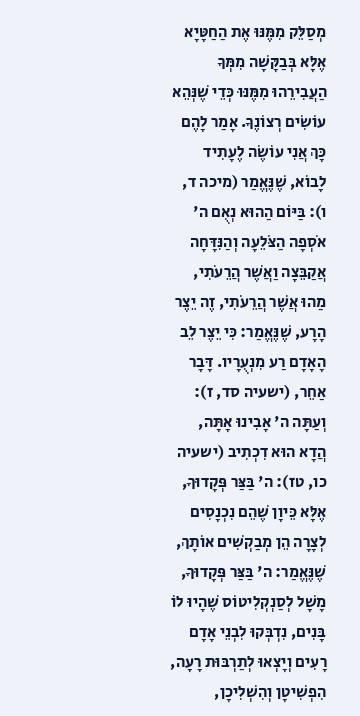מְסַלֵּק מִמֶּנּוּ אֶת הַחַטָּיָא אֶלָּא בְּבַקָּשָׁה מִמְּךָ הַעֲבִירֵהוּ מִמֶּנּוּ כְּדֵי שֶׁנְּהֵא עוֹשִׂים רְצוֹנֶךָ. אָמַר לָהֶם כָּךְ אֲנִי עוֹשֶׂה לֶעָתִיד לָבוֹא, שֶׁנֶּאֱמַר (מיכה ד, ו): בַּיּוֹם הַהוּא נְאֻם ה' אֹסְפָה הַצֹּלֵעָה וְהַנִּדָּחָה אֲקַבֵּצָה וַאֲשֶׁר הֲרֵעֹתִי, מַהוּ אֲשֶׁר הֲרֵעֹתִי, זֶה יֵצֶר הָרָע, שֶׁנֶּאֱמַר: כִּי יֵצֶר לֵב הָאָדָם רַע מִנְעֻרָיו. דָּבָר אַחֵר, (ישעיה סד, ז): וְעַתָּה ה' אָבִינוּ אָתָּה, הֲדָא הוּא דִכְתִיב (ישעיה כו, טז): ה' בַּצַּר פְּקָדוּךָ, אֶלָּא כֵּיוָן שֶׁהֵם נִכְנָסִים לְצָרָה הֵן מְבַקְשִׁים אוֹתָךְ, שֶׁנֶּאֱמַר: ה' בַּצַּר פְּקָדוּךָ, מָשָׁל לְסַנְקְלִיטוֹס שֶׁהָיוּ לוֹ בָּנִים, נִדְבְּקוּ לִבְנֵי אָדָם רָעִים וְיָצְאוּ לְתַרְבּוּת רָעָה, הִפְשִׁיטָן וְהִשְׁלִיכָן,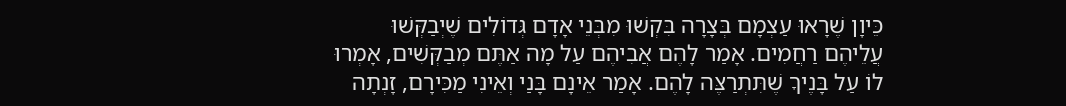כֵּיוָן שֶׁרָאוּ עַצְמָם בְּצָרָה בִּקְשׁוּ מִבְּנֵי אָדָם גְּדוֹלִים שֶׁיְבַקְּשׁוּ עֲלֵיהֶם רַחֲמִים. אָמַר לָהֶם אֲבִיהֶם עַל מָה אַתֶּם מְבַקְּשִׁים, אָמְרוּ לוֹ עַל בָּנֶיךָ שֶׁתִּתְרַצֶּה לָהֶם. אָמַר אֵינָם בָּנַי וְאֵינִי מַכִּירָם, זָנְתָה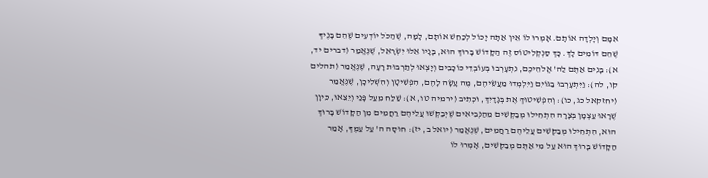אִמָּם וְיָלְדָה אוֹתָם. אָמְרוּ לוֹ אֵין אַתָּה יָכוֹל לְכַחֵשׁ אוֹתָם, לָמָּה, שֶׁהַכֹּל יוֹדְעִים שֶׁהֵם בָּנֶיךָ שֶׁהֵם דּוֹמִים לָךְ. כָּךְ סַנְקְלִיטוֹס זֶה הַקָּדוֹשׁ בָּרוּךְ הוּא, בָּנָיו אֵלּוּ יִשְׂרָאֵל, שֶׁנֶּאֱמַר (דברים יד, א): בָּנִים אַתֶּם לַה' אֱלֹהֵיכֶם, נִתְעָרְבוּ בְּעוֹבְדֵי כּוֹכָבִים וְיָצְאוּ לְתַרְבּוּת רָעָה, שֶׁנֶּאֱמַר (תהלים קו, לה): וַיִּתְעָרְבוּ בַגּוֹיִם וַיִּלְמְדוּ מַעֲשֵׂיהֶם, מֶה עָשָׂה לָהֶם, הִפְשִׁיטָן וְהִשְׁלִיכָן, שֶׁנֶּאֱמַר (יחזקאל כג, כו): וְהִפְשִׁיטוּךְ אֶת בְּגָדָיִךְ, וּכְתִיב (ירמיה טו, א): שַׁלַּח מֵעַל פָּנַי וְיֵצֵאוּ, כֵּיוָן שֶׁרָאוּ עַצְמָן בְּצָרָה הִתְחִילוּ מְבַקְּשִׁים מֵהַנְּבִיאִים שֶׁיְבַקְּשׁוּ עֲלֵיהֶם רַחֲמִים מִן הַקָּדוֹשׁ בָּרוּךְ הוּא, הִתְחִילוּ מְבַקְּשִׁים עֲלֵיהֶם רַחֲמִים, שֶׁנֶּאֱמַר (יואל ב, יז): חוּסָה ה' עַל עַמֶּךָ, אָמַר הַקָּדוֹשׁ בָּרוּךְ הוּא עַל מִי אַתֶּם מְבַקְּשִׁים, אָמְרוּ לוֹ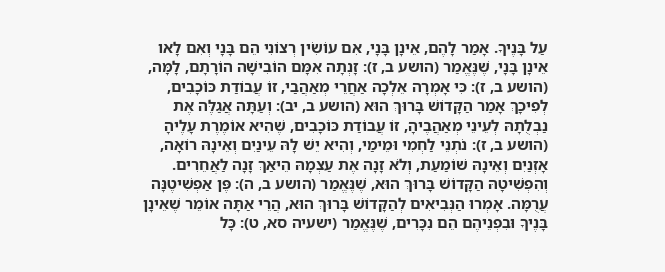עַל בָּנֶיךָ. אָמַר לָהֶם, אֵינָן בָּנָי, אִם עוֹשִׂין רְצוֹנִי הֵם בָּנָי וְאִם לָאו אֵינָן בָּנָי, שֶׁנֶּאֱמַר (הושע ב, ז): זָנְתָה אִמָּם הוֹבִישָׁה הוֹרָתָם, לָמָּה, (הושע ב, ז): כִּי אָמְרָה אֵלְכָה אַחֲרֵי מְאַהֲבַי, זוֹ עֲבוֹדַת כּוֹכָבִים, לְפִיכָךְ אָמַר הַקָּדוֹשׁ בָּרוּךְ הוּא (הושע ב, יב): וְעַתָּה אֲגַלֶּה אֶת נַבְלֻתָהּ לְעֵינֵי מְאַהֲבֶיהָ, זוֹ עֲבוֹדַת כּוֹכָבִים, שֶׁהִיא אוֹמֶרֶת עָלֶיהָ (הושע ב, ז): נֹתְנֵי לַחְמִי וּמֵימַי, וְהִיא יֵשׁ לָהּ עֵינַיִם וְאֵינָהּ רוֹאָה, אָזְנַיִם וְאֵינָהּ שׁוֹמַעַת, וְלֹא זָנָה אֶת עַצְמָהּ הֵיאַךְ זָנָה לַאֲחֵרִים. וְהִפְשִׁיטָהּ הַקָּדוֹשׁ בָּרוּךְ הוּא, שֶׁנֶּאֱמַר (הושע ב, ה): פֶּן אַפְשִׁיטֶנָּה עֲרֻמָּה. אָמְרוּ הַנְּבִיאִים לְהַקָּדוֹשׁ בָּרוּךְ הוּא, הֲרֵי אַתָּה אוֹמֵר שֶׁאֵינָן בָּנֶיךָ וּבִפְנֵיהֶם הֵם נִכָּרִים, שֶׁנֶּאֱמַר (ישעיה סא, ט): כָּל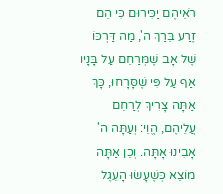רֹאֵיהֶם יַכִּירוּם כִּי הֵם זֶרַע בֵּרַךְ ה', מַה דַּרְכּוֹ שֶׁל אָב שֶׁמְּרַחֵם עַל בָּנָיו אַף עַל פִּי שֶׁסָּרָחוּ, כָּךְ אַתָּה צָרִיךְ לְרַחֵם עֲלֵיהֶם, הֱוֵי: וְעַתָּה ה' אָבִינוּ אָתָּה. וְכֵן אַתָּה מוֹצֵא כְּשֶׁעָשׂוּ הָעֵגֶל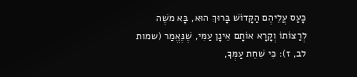כָּעַס עֲלֵיהֶם הַקָּדוֹשׁ בָּרוּךְ הוּא, בָּא משֶׁה לְרַצּוֹתוֹ וְקָרָא אוֹתָם אֵינָן עַמִּי, שֶׁנֶּאֱמַר (שמות לב, ז): כִּי שִׁחֵת עַמְּךָ,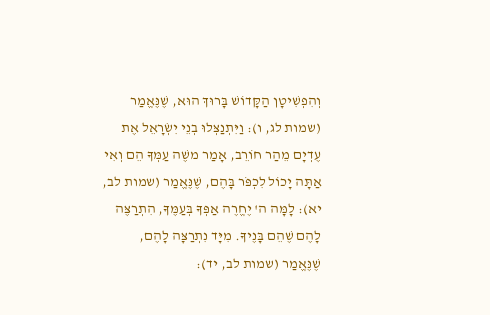וְהִפְשִׁיטָן הַקָּדוֹשׁ בָּרוּךְ הוּא, שֶׁנֶּאֱמַר (שמות לג, ו): וַיִּתְנַצְּלוּ בְנֵי יִשְׂרָאֵל אֶת עֶדְיָם מֵהַר חוֹרֵב, אָמַר משֶׁה עַמְּךָ הֵם וְאִי אַתָּה יָכוֹל לִכְפֹּר בָּהֶם, שֶׁנֶּאֱמַר (שמות לב, יא): לָמָּה ה' יֶחֱרֶה אַפְּךָ בְּעַמֶּךָ, הִתְרַצֶּה לָהֶם שֶׁהֵם בָּנֶיךָ. מִיָּד נִתְרַצָּה לָהֶם, שֶׁנֶּאֱמַר (שמות לב, יד):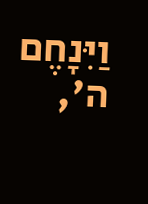וַיִּנָחֶם ה',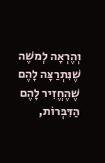וְהֶרְאָה לְמשֶׁה שֶׁנִּתְרַצָּה לָהֶם שֶׁהֶחֱזִיר לָהֶם הַדִּבְּרוֹת,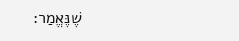שֶׁנֶּאֱמַר: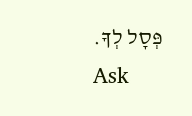פְּסָל לְךָ.
Ask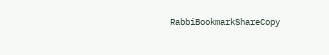RabbiBookmarkShareCopy